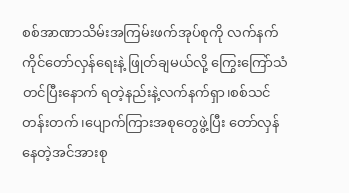စစ်အာဏာသိမ်းအကြမ်းဖက်အုပ်စုကို လက်နက်ကိုင်တော်လှန်ရေးနဲ့ ဖြုတ်ချမယ်လို့ ကြွေးကြော်သံတင်ပြီးနောက် ရတဲ့နည်းနဲ့လက်နက်ရှာ၊စစ်သင်တန်းတက်၊ပျောက်ကြားအစုတွေဖွဲ့ပြီး တော်လှန်နေတဲ့အင်အားစု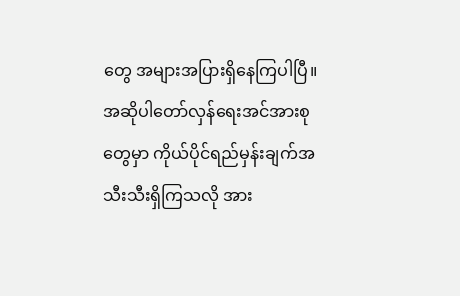တွေ အများအပြားရှိနေကြပါပြီ။
အဆိုပါတော်လှန်ရေးအင်အားစုတွေမှာ ကိုယ်ပိုင်ရည်မှန်းချက်အသီးသီးရှိကြသလို အား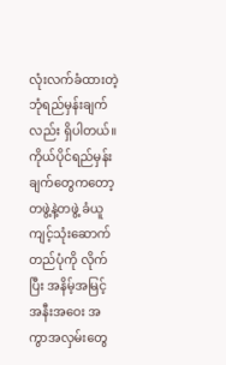လုံးလက်ခံထားတဲ့ ဘုံရည်မှန်းချက်လည်း ရှိပါတယ်။ကိုယ်ပိုင်ရည်မှန်းချက်တွေကတော့ တဖွဲ့နဲ့တဖွဲ့ ခံယူကျင့်သုံးဆောက်တည်ပုံကို လိုက်ပြီး အနိမ့်အမြင့် အနီးအဝေး အကွာအလှမ်းတွေ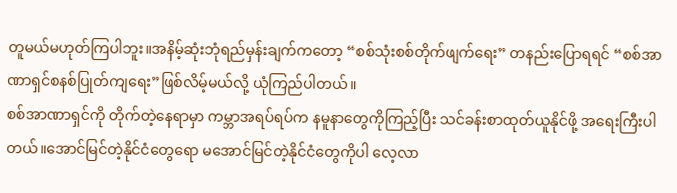တူမယ်မဟုတ်ကြပါဘူး။အနိမ့်ဆုံးဘုံရည်မှန်းချက်ကတော့ “စစ်သုံးစစ်တိုက်ဖျက်ရေး” တနည်းပြောရရင် “စစ်အာဏာရှင်စနစ်ပြုတ်ကျရေး”ဖြစ်လိမ့်မယ်လို့ ယုံကြည်ပါတယ်။
စစ်အာဏာရှင်ကို တိုက်တဲ့နေရာမှာ ကမ္ဘာအရပ်ရပ်က နမူနာတွေကိုကြည့်ပြီး သင်ခန်းစာထုတ်ယူနိုင်ဖို့ အရေးကြီးပါတယ်။အောင်မြင်တဲ့နိုင်ငံတွေရော မအောင်မြင်တဲ့နိုင်ငံတွေကိုပါ လေ့လာ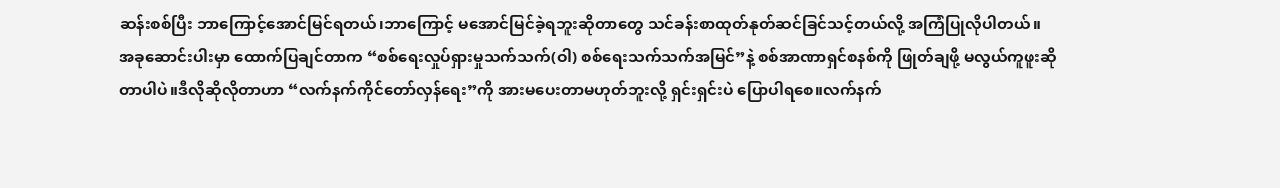ဆန်းစစ်ပြီး ဘာကြောင့်အောင်မြင်ရတယ်၊ဘာကြောင့် မအောင်မြင်ခဲ့ရဘူးဆိုတာတွေ သင်ခန်းစာထုတ်နုတ်ဆင်ခြင်သင့်တယ်လို့ အကြံပြုလိုပါတယ်။
အခုဆောင်းပါးမှာ ထောက်ပြချင်တာက “စစ်ရေးလှုပ်ရှားမှုသက်သက်(ဝါ) စစ်ရေးသက်သက်အမြင်”နဲ့ စစ်အာဏာရှင်စနစ်ကို ဖြုတ်ချဖို့ မလွယ်ကူဖူးဆိုတာပါပဲ။ဒီလိုဆိုလိုတာဟာ “လက်နက်ကိုင်တော်လှန်ရေး”ကို အားမပေးတာမဟုတ်ဘူးလို့ ရှင်းရှင်းပဲ ပြောပါရစေ။လက်နက်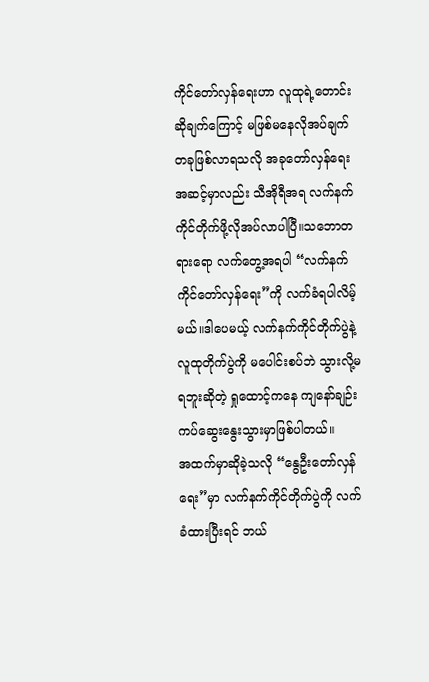ကိုင်တော်လှန်ရေးဟာ လူထုရဲ့တောင်းဆိုချက်ကြောင့် မဖြစ်မနေလိုအပ်ချက်တခုဖြစ်လာရသလို အခုတော်လှန်ရေးအဆင့်မှာလည်း သီအိုရီအရ လက်နက်ကိုင်တိုက်ဖို့လိုအပ်လာပါပြီ။သဘောတရားရော လက်တွေ့အရပါ “လက်နက်ကိုင်တော်လှန်ရေး”ကို လက်ခံရပါလိမ့်မယ်။ဒါပေမယ့် လက်နက်ကိုင်တိုက်ပွဲနဲ့ လူထုတိုက်ပွဲကို မပေါင်းစပ်ဘဲ သွားလို့မရဘူးဆိုတဲ့ ရှုထောင့်ကနေ ကျနော်ချဉ်းကပ်ဆွေးနွေးသွားမှာဖြစ်ပါတယ်။
အထက်မှာဆိုခဲ့သလို “နွေဦးတော်လှန်ရေး”မှာ လက်နက်ကိုင်တိုက်ပွဲကို လက်ခံထားပြီးရင် ဘယ်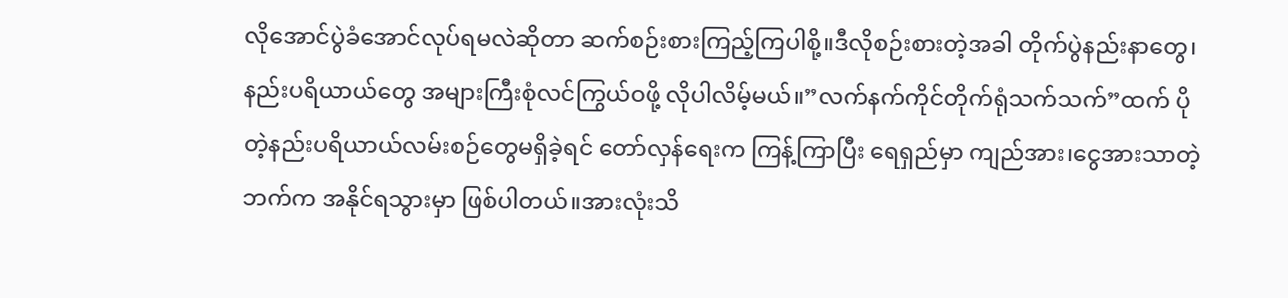လိုအောင်ပွဲခံအောင်လုပ်ရမလဲဆိုတာ ဆက်စဉ်းစားကြည့်ကြပါစို့။ဒီလိုစဉ်းစားတဲ့အခါ တိုက်ပွဲနည်းနာတွေ၊နည်းပရိယာယ်တွေ အများကြီးစုံလင်ကြွယ်ဝဖို့ လိုပါလိမ့်မယ်။”လက်နက်ကိုင်တိုက်ရုံသက်သက်”ထက် ပိုတဲ့နည်းပရိယာယ်လမ်းစဉ်တွေမရှိခဲ့ရင် တော်လှန်ရေးက ကြန့်ကြာပြီး ရေရှည်မှာ ကျည်အား၊ငွေအားသာတဲ့ဘက်က အနိုင်ရသွားမှာ ဖြစ်ပါတယ်။အားလုံးသိ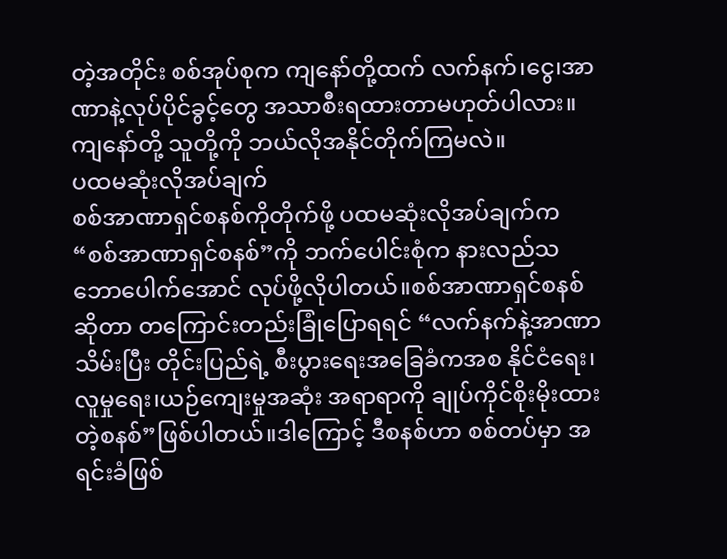တဲ့အတိုင်း စစ်အုပ်စုက ကျနော်တို့ထက် လက်နက်၊ငွေ၊အာဏာနဲ့လုပ်ပိုင်ခွင့်တွေ အသာစီးရထားတာမဟုတ်ပါလား။ကျနော်တို့ သူတို့ကို ဘယ်လိုအနိုင်တိုက်ကြမလဲ။
ပထမဆုံးလိုအပ်ချက်
စစ်အာဏာရှင်စနစ်ကိုတိုက်ဖို့ ပထမဆုံးလိုအပ်ချက်က “စစ်အာဏာရှင်စနစ်”ကို ဘက်ပေါင်းစုံက နားလည်သဘောပေါက်အောင် လုပ်ဖို့လိုပါတယ်။စစ်အာဏာရှင်စနစ်ဆိုတာ တကြောင်းတည်းခြုံပြောရရင် “လက်နက်နဲ့အာဏာသိမ်းပြီး တိုင်းပြည်ရဲ့ စီးပွားရေးအခြေခံကအစ နိုင်ငံရေး၊လူမှုရေး၊ယဉ်ကျေးမှုအဆုံး အရာရာကို ချုပ်ကိုင်စိုးမိုးထားတဲ့စနစ်”ဖြစ်ပါတယ်။ဒါကြောင့် ဒီစနစ်ဟာ စစ်တပ်မှာ အရင်းခံဖြစ်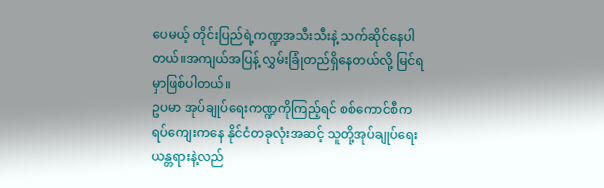ပေမယ့် တိုင်းပြည်ရဲ့ကဏ္ဍအသီးသီးနဲ့ သက်ဆိုင်နေပါတယ်။အကျယ်အပြန့် လွှမ်းခြုံတည်ရှိနေတယ်လို့ မြင်ရမှာဖြစ်ပါတယ်။
ဥပမာ အုပ်ချုပ်ရေးကဏ္ဍကိုကြည့်ရင် စစ်ကောင်စီက ရပ်ကျေးကနေ နိုင်ငံတခုလုံးအဆင့် သူတို့အုပ်ချုပ်ရေးယန္တရားနဲ့လည်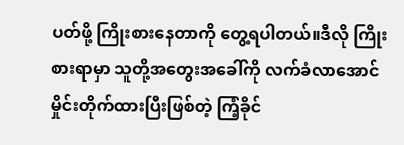ပတ်ဖို့ ကြိုးစားနေတာကို တွေ့ရပါတယ်။ဒီလို ကြိုးစားရာမှာ သူတို့အတွေးအခေါ်ကို လက်ခံလာအောင် မှိုင်းတိုက်ထားပြီးဖြစ်တဲ့ ကြံ့ခိုင်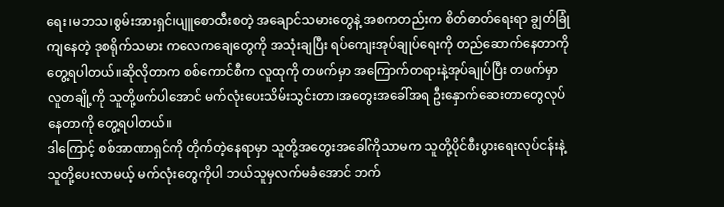ရေး၊မဘသ၊စွမ်းအားရှင်၊ပျူစောထီးစတဲ့ အချောင်သမားတွေနဲ့ အစကတည်းက စိတ်ဓာတ်ရေးရာ ချွတ်ခြုံကျနေတဲ့ ဒုစရိုက်သမား ကလေကချေတွေကို အသုံးချပြီး ရပ်ကျေးအုပ်ချုပ်ရေးကို တည်ဆောက်နေတာကို တွေ့ရပါတယ်။ဆိုလိုတာက စစ်ကောင်စီက လူထုကို တဖက်မှာ အကြောက်တရားနဲ့အုပ်ချုပ်ပြီး တဖက်မှာ လူတချို့ကို သူတို့ဖက်ပါအောင် မက်လုံးပေးသိမ်းသွင်းတာ၊အတွေးအခေါ်အရ ဦးနှောက်ဆေးတာတွေလုပ်နေတာကို တွေ့ရပါတယ်။
ဒါကြောင့် စစ်အာဏာရှင်ကို တိုက်တဲ့နေရာမှာ သူတို့အတွေးအခေါ်ကိုသာမက သူတို့ပိုင်စီးပွားရေးလုပ်ငန်းနဲ့ သူတို့ပေးလာမယ့် မက်လုံးတွေကိုပါ ဘယ်သူမှလက်မခံအောင် ဘက်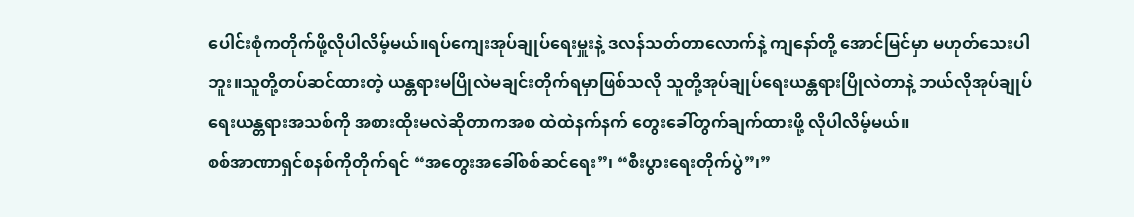ပေါင်းစုံကတိုက်ဖို့လိုပါလိမ့်မယ်။ရပ်ကျေးအုပ်ချုပ်ရေးမှူးနဲ့ ဒလန်သတ်တာလောက်နဲ့ ကျနော်တို့ အောင်မြင်မှာ မဟုတ်သေးပါဘူး။သူတို့တပ်ဆင်ထားတဲ့ ယန္တရားမပြိုလဲမချင်းတိုက်ရမှာဖြစ်သလို သူတို့အုပ်ချုပ်ရေးယန္တရားပြိုလဲတာနဲ့ ဘယ်လိုအုပ်ချုပ်ရေးယန္တရားအသစ်ကို အစားထိုးမလဲဆိုတာကအစ ထဲထဲနက်နက် တွေးခေါ်တွက်ချက်ထားဖို့ လိုပါလိမ့်မယ်။
စစ်အာဏာရှင်စနစ်ကိုတိုက်ရင် “အတွေးအခေါ်စစ်ဆင်ရေး”၊ “စီးပွားရေးတိုက်ပွဲ”၊”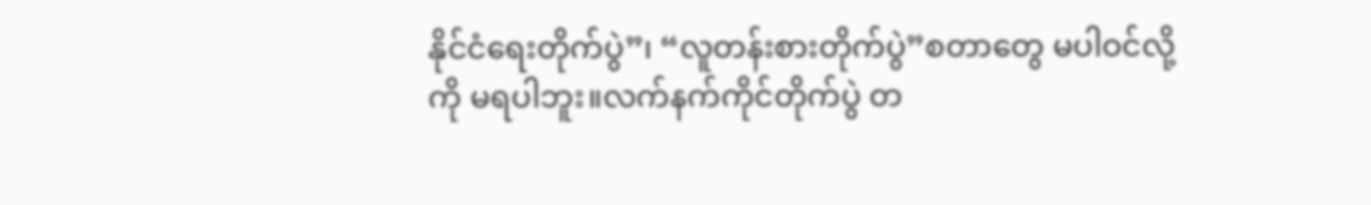နိုင်ငံရေးတိုက်ပွဲ”၊ “လူတန်းစားတိုက်ပွဲ”စတာတွေ မပါဝင်လို့ကို မရပါဘူး။လက်နက်ကိုင်တိုက်ပွဲ တ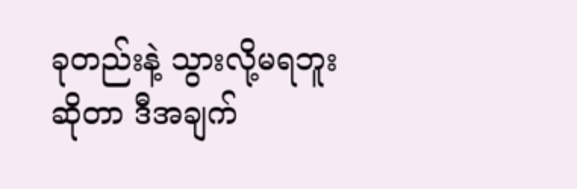ခုတည်းနဲ့ သွားလို့မရဘူးဆိုတာ ဒီအချက်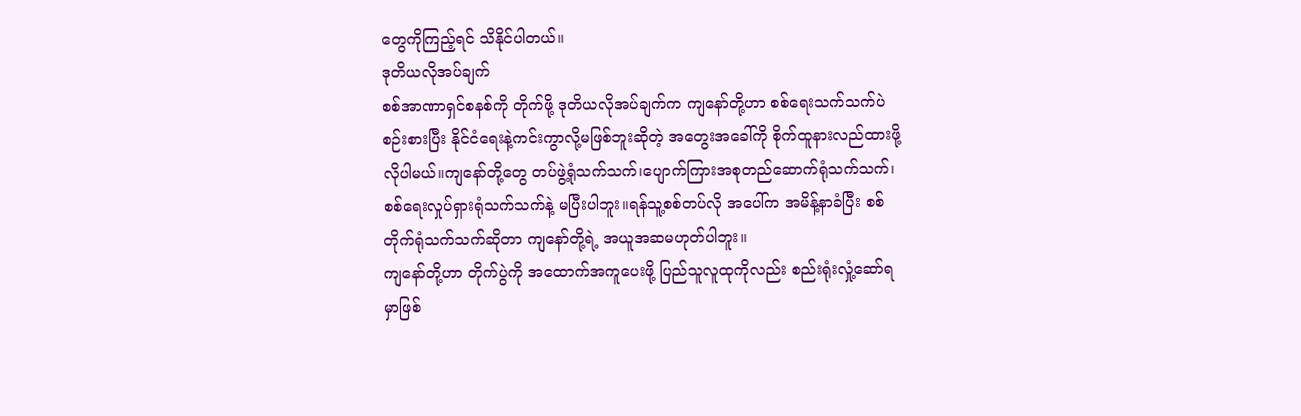တွေကိုကြည့်ရင် သိနိုင်ပါတယ်။
ဒုတိယလိုအပ်ချက်
စစ်အာဏာရှင်စနစ်ကို တိုက်ဖို့ ဒုတိယလိုအပ်ချက်က ကျနော်တို့ဟာ စစ်ရေးသက်သက်ပဲစဉ်းစားပြီး နိုင်ငံရေးနဲ့ကင်းကွာလို့မဖြစ်ဘူးဆိုတဲ့ အတွေးအခေါ်ကို စိုက်ထူနားလည်ထားဖို့ လိုပါမယ်။ကျနော်တို့တွေ တပ်ဖွဲ့ရုံသက်သက်၊ပျောက်ကြားအစုတည်ဆောက်ရုံသက်သက်၊စစ်ရေးလှုပ်ရှားရုံသက်သက်နဲ့ မပြီးပါဘူး။ရန်သူ့စစ်တပ်လို အပေါ်က အမိန့်နာခံပြီး စစ်တိုက်ရုံသက်သက်ဆိုတာ ကျနော်တို့ရဲ့ အယူအဆမဟုတ်ပါဘူး။
ကျနော်တို့ဟာ တိုက်ပွဲကို အထောက်အကူပေးဖို့ ပြည်သူလူထုကိုလည်း စည်းရုံးလှုံ့ဆော်ရမှာဖြစ်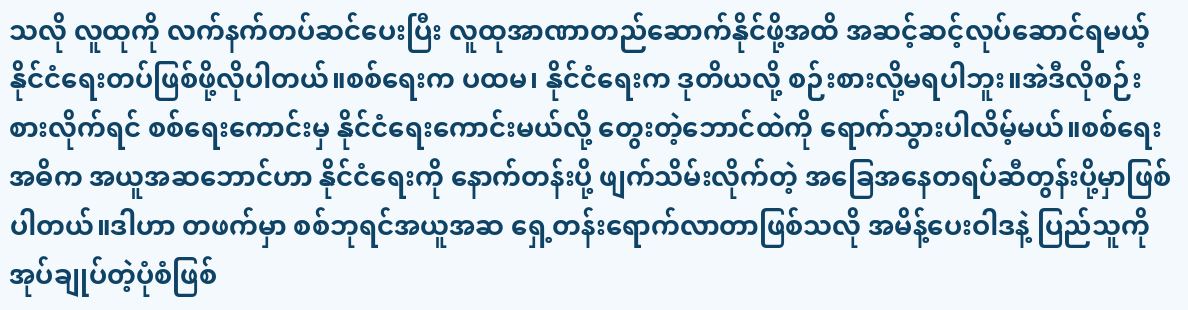သလို လူထုကို လက်နက်တပ်ဆင်ပေးပြီး လူထုအာဏာတည်ဆောက်နိုင်ဖို့အထိ အဆင့်ဆင့်လုပ်ဆောင်ရမယ့် နိုင်ငံရေးတပ်ဖြစ်ဖို့လိုပါတယ်။စစ်ရေးက ပထမ၊ နိုင်ငံရေးက ဒုတိယလို့ စဉ်းစားလို့မရပါဘူး။အဲဒီလိုစဉ်းစားလိုက်ရင် စစ်ရေးကောင်းမှ နိုင်ငံရေးကောင်းမယ်လို့ တွေးတဲ့ဘောင်ထဲကို ရောက်သွားပါလိမ့်မယ်။စစ်ရေးအဓိက အယူအဆဘောင်ဟာ နိုင်ငံရေးကို နောက်တန်းပို့ ဖျက်သိမ်းလိုက်တဲ့ အခြေအနေတရပ်ဆီတွန်းပို့မှာဖြစ်ပါတယ်။ဒါဟာ တဖက်မှာ စစ်ဘုရင်အယူအဆ ရှေ့တန်းရောက်လာတာဖြစ်သလို အမိန့်ပေးဝါဒနဲ့ ပြည်သူကို အုပ်ချုပ်တဲ့ပုံစံဖြစ်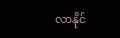လာနိုင်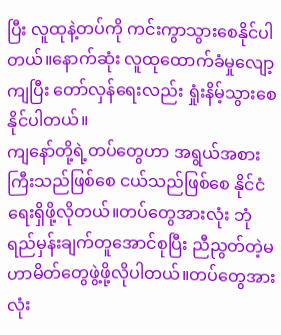ပြီး လူထုနဲ့တပ်ကို ကင်းကွာသွားစေနိုင်ပါတယ်။နောက်ဆုံး လူထုထောက်ခံမှုလျော့ကျပြီး တော်လှန်ရေးလည်း ရှုံးနိမ့်သွားစေနိုင်ပါတယ်။
ကျနော်တို့ရဲ့တပ်တွေဟာ အရွယ်အစားကြီးသည်ဖြစ်စေ ငယ်သည်ဖြစ်စေ နိုင်ငံရေးရှိဖို့လိုတယ်။တပ်တွေအားလုံး ဘုံရည်မှန်းချက်တူအောင်စုပြီး ညီညွတ်တဲ့မဟာမိတ်တွေဖွဲ့ဖို့လိုပါတယ်။တပ်တွေအားလုံး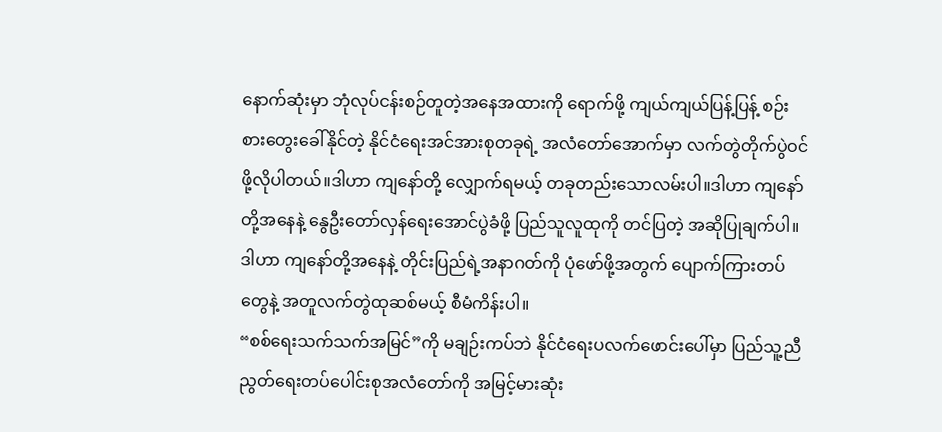နောက်ဆုံးမှာ ဘုံလုပ်ငန်းစဉ်တူတဲ့အနေအထားကို ရောက်ဖို့ ကျယ်ကျယ်ပြန့်ပြန့် စဉ်းစားတွေးခေါ်နိုင်တဲ့ နိုင်ငံရေးအင်အားစုတခုရဲ့ အလံတော်အောက်မှာ လက်တွဲတိုက်ပွဲဝင်ဖို့လိုပါတယ်။ဒါဟာ ကျနော်တို့ လျှောက်ရမယ့် တခုတည်းသောလမ်းပါ။ဒါဟာ ကျနော်တို့အနေနဲ့ နွေဦးတော်လှန်ရေးအောင်ပွဲခံဖို့ ပြည်သူလူထုကို တင်ပြတဲ့ အဆိုပြုချက်ပါ။ဒါဟာ ကျနော်တို့အနေနဲ့ တိုင်းပြည်ရဲ့အနာဂတ်ကို ပုံဖော်ဖို့အတွက် ပျောက်ကြားတပ်တွေနဲ့ အတူလက်တွဲထုဆစ်မယ့် စီမံကိန်းပါ။
“စစ်ရေးသက်သက်အမြင်”ကို မချဉ်းကပ်ဘဲ နိုင်ငံရေးပလက်ဖောင်းပေါ်မှာ ပြည်သူ့ညီညွတ်ရေးတပ်ပေါင်းစုအလံတော်ကို အမြင့်မားဆုံး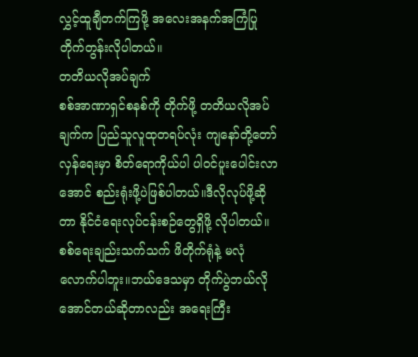လွှင့်ထူချီတက်ကြဖို့ အလေးအနက်အကြံပြုတိုက်တွန်းလိုပါတယ်။
တတိယလိုအပ်ချက်
စစ်အာဏာရှင်စနစ်ကို တိုက်ဖို့ တတိယလိုအပ်ချက်က ပြည်သူလူထုတရပ်လုံး ကျနော်တို့တော်လှန်ရေးမှာ စိတ်ရောကိုယ်ပါ ပါဝင်ပူးပေါင်းလာအောင် စည်းရုံးဖို့ပဲဖြစ်ပါတယ်။ဒီလိုလုပ်ဖို့ဆိုတာ နိုင်ငံရေးလုပ်ငန်းစဉ်တွေရှိဖို့ လိုပါတယ်။စစ်ရေးချည်းသက်သက် ဖိတိုက်ရုံနဲ့ မလုံလောက်ပါဘူး။ဘယ်ဒေသမှာ တိုက်ပွဲဘယ်လိုအောင်တယ်ဆိုတာလည်း အရေးကြီး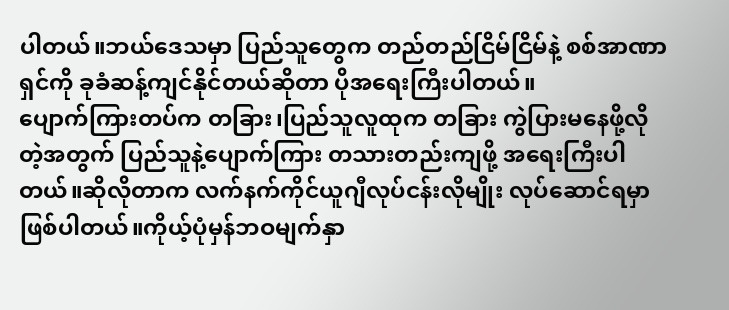ပါတယ်။ဘယ်ဒေသမှာ ပြည်သူတွေက တည်တည်ငြိမ်ငြိမ်နဲ့ စစ်အာဏာရှင်ကို ခုခံဆန့်ကျင်နိုင်တယ်ဆိုတာ ပိုအရေးကြီးပါတယ်။
ပျောက်ကြားတပ်က တခြား၊ပြည်သူလူထုက တခြား ကွဲပြားမနေဖို့လိုတဲ့အတွက် ပြည်သူနဲ့ပျောက်ကြား တသားတည်းကျဖို့ အရေးကြီးပါတယ်။ဆိုလိုတာက လက်နက်ကိုင်ယူဂျီလုပ်ငန်းလိုမျိုး လုပ်ဆောင်ရမှာဖြစ်ပါတယ်။ကိုယ့်ပုံမှန်ဘဝမျက်နှာ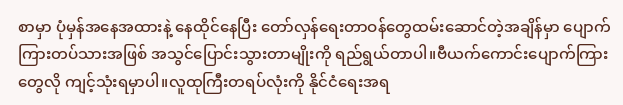စာမှာ ပုံမှန်အနေအထားနဲ့ နေထိုင်နေပြီး တော်လှန်ရေးတာဝန်တွေထမ်းဆောင်တဲ့အချိန်မှာ ပျောက်ကြားတပ်သားအဖြစ် အသွင်ပြောင်းသွားတာမျိုးကို ရည်ရွယ်တာပါ။ဗီယက်ကောင်းပျောက်ကြားတွေလို ကျင့်သုံးရမှာပါ။လူထုကြီးတရပ်လုံးကို နိုင်ငံရေးအရ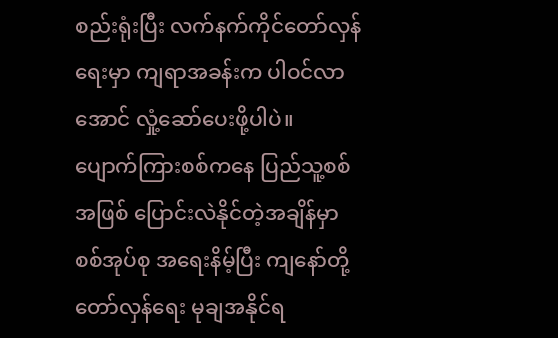စည်းရုံးပြီး လက်နက်ကိုင်တော်လှန်ရေးမှာ ကျရာအခန်းက ပါဝင်လာအောင် လှုံ့ဆော်ပေးဖို့ပါပဲ။
ပျောက်ကြားစစ်ကနေ ပြည်သူ့စစ်အဖြစ် ပြောင်းလဲနိုင်တဲ့အချိန်မှာ စစ်အုပ်စု အရေးနိမ့်ပြီး ကျနော်တို့တော်လှန်ရေး မုချအနိုင်ရ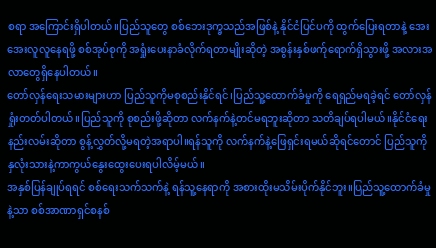စရာ အကြောင်းရှိပါတယ်။ပြည်သူတွေ စစ်ဘေးဒုက္ခသည်အဖြစ်နဲ့ နိုင်ငံပြင်ပကို ထွက်ပြေးရတာနဲ့ အေးအေးလူလူနေရဖို့ စစ်အုပ်စုကို အရှုံးပေးနာခံလိုက်ရတာမျိုးဆိုတဲ့ အစွန်းနှစ်ဖက်ုရောက်ရှိသွားဖို့ အလားအလာတွေရှိနေပါတယ်။
တော်လှန်ရေးသမားများဟာ ပြည်သူကိုမစုစည်းနိုင်ရင်၊ပြည်သူ့ထောက်ခံမှုကို ရေရှည်မရခဲ့ရင် တော်လှန်ရှုံးတတ်ပါတယ်။ပြည်သူကို စုစည်းဖို့ဆိုတာ လက်နက်နဲ့တင်မရဘူးဆိုတာ သတိချပ်ရပါမယ်။နိုင်ငံရေးနည်းလမ်းဆိုတာ စွန့်လွှတ်လို့မရတဲ့အရာပါ။ရန်သူကို လက်နက်နဲ့ဖြေရှင်းရမယ်ဆိုရင်တောင် ပြည်သူကို နှလုံးသားနဲ့ကာကွယ်နွေးထွေးပေးရပါလိမ့်မယ်။
အနှစ်ပြန်ချုပ်ရရင် စစ်ရေးသက်သက်နဲ့ ရန်သူ့နေရာကို အစားထိုးမသိမ်းပိုက်နိုင်ဘူး။ပြည်သူ့ထောက်ခံမှုနဲ့သာ စစ်အာဏာရှင်စနစ်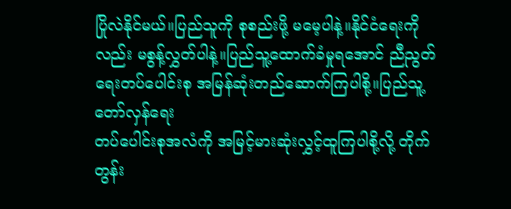ပြိုလဲနိုင်မယ်။ပြည်သူကို စုစည်းဖို့ မမေ့ပါနဲ့။နိုင်ငံရေးကိုလည်း မစွန့်လွှတ်ပါနဲ့။ပြည်သူ့ထောက်ခံမှုရအောင် ညီညွတ်ရေးတပ်ပေါင်းစု အမြန်ဆုံးတည်ဆောက်ကြပါစို့။ပြည်သူ့တော်လှန်ရေး
တပ်ပေါင်းစုအလံကို အမြင့်မားဆုံးလွှင့်ထူကြပါစို့လို့ တိုက်တွန်း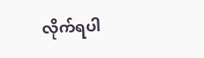လိုက်ရပါ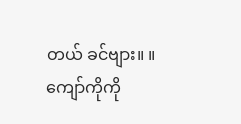တယ် ခင်ဗျား။ ။
ကျော်ကိုကို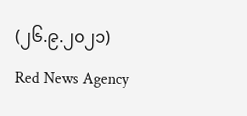(၂၆.၉.၂၀၂၁)
Red News Agency